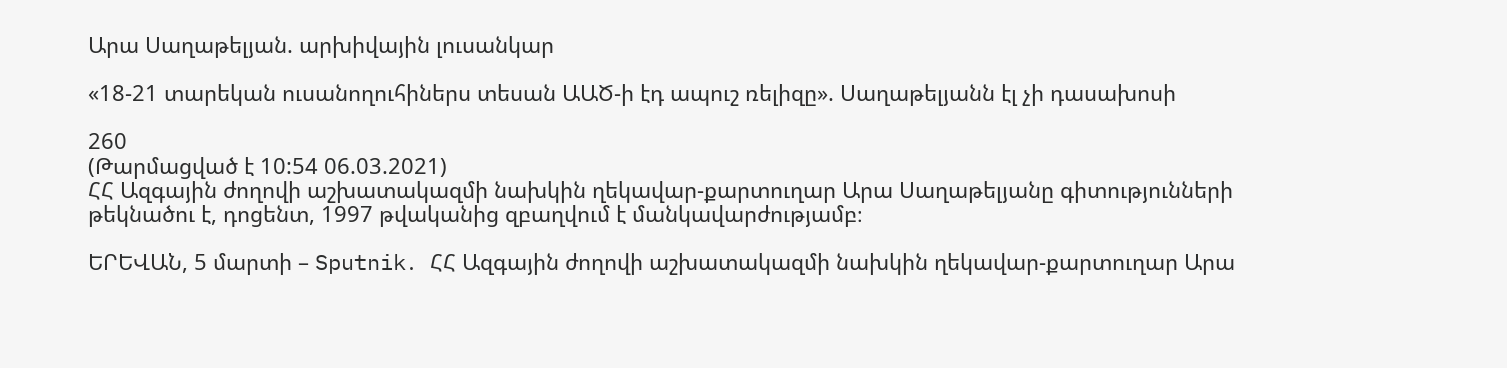Արա Սաղաթելյան. արխիվային լուսանկար

«18-21 տարեկան ուսանողուհիներս տեսան ԱԱԾ-ի էդ ապուշ ռելիզը». Սաղաթելյանն էլ չի դասախոսի

260
(Թարմացված է 10:54 06.03.2021)
ՀՀ Ազգային ժողովի աշխատակազմի նախկին ղեկավար-քարտուղար Արա Սաղաթելյանը գիտությունների թեկնածու է, դոցենտ, 1997 թվականից զբաղվում է մանկավարժությամբ։

ԵՐԵՎԱՆ, 5 մարտի – Sputnik․ ՀՀ Ազգային ժողովի աշխատակազմի նախկին ղեկավար-քարտուղար Արա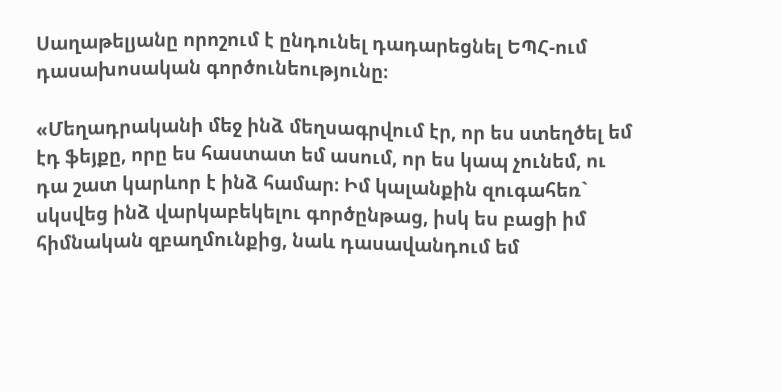Սաղաթելյանը որոշում է ընդունել դադարեցնել ԵՊՀ-ում դասախոսական գործունեությունը։

«Մեղադրականի մեջ ինձ մեղսագրվում էր, որ ես ստեղծել եմ էդ ֆեյքը, որը ես հաստատ եմ ասում, որ ես կապ չունեմ, ու դա շատ կարևոր է ինձ համար։ Իմ կալանքին զուգահեռ` սկսվեց ինձ վարկաբեկելու գործընթաց, իսկ ես բացի իմ հիմնական զբաղմունքից, նաև դասավանդում եմ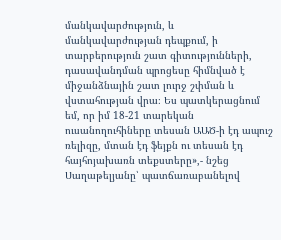մանկավարժություն, և մանկավարժության դեպքում, ի տարբերություն շատ գիտությունների, դասավանդման պրոցեսը հիմնված է միջանձնային շատ լուրջ շփման և վստահության վրա։ Ես պատկերացնում եմ, որ իմ 18-21 տարեկան ուսանողուհիները տեսան ԱԱԾ-ի էդ ապուշ ռելիզը, մտան էդ ֆեյքն ու տեսան էդ հայհոյախառն տեքստերը»,- նշեց Սաղաթելյանը՝ պատճառաբանելով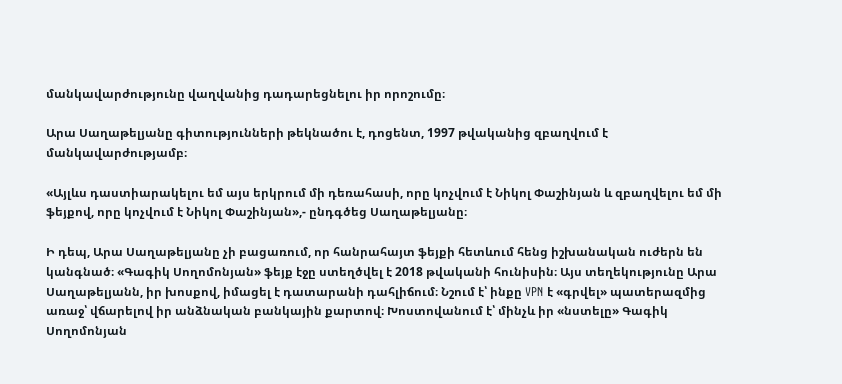մանկավարժությունը վաղվանից դադարեցնելու իր որոշումը։

Արա Սաղաթելյանը գիտությունների թեկնածու է, դոցենտ, 1997 թվականից զբաղվում է մանկավարժությամբ։

«Այլևս դաստիարակելու եմ այս երկրում մի դեռահասի, որը կոչվում է Նիկոլ Փաշինյան և զբաղվելու եմ մի ֆեյքով, որը կոչվում է Նիկոլ Փաշինյան»,- ընդգծեց Սաղաթելյանը։

Ի դեպ, Արա Սաղաթելյանը չի բացառում, որ հանրահայտ ֆեյքի հետևում հենց իշխանական ուժերն են կանգնած։ «Գագիկ Սողոմոնյան» ֆեյք էջը ստեղծվել է 2018 թվականի հունիսին։ Այս տեղեկությունը Արա Սաղաթելյանն, իր խոսքով, իմացել է դատարանի դահլիճում։ Նշում է՝ ինքը VPN է «գրվել» պատերազմից առաջ՝ վճարելով իր անձնական բանկային քարտով։ Խոստովանում է՝ մինչև իր «նստելը» Գագիկ Սողոմոնյան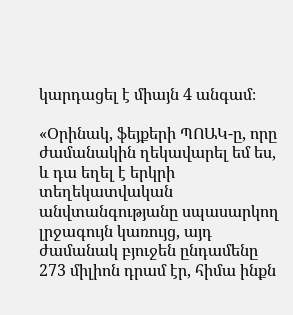կարդացել է միայն 4 անգամ։

«Օրինակ, ֆեյքերի ՊՈԱԿ-ը, որը ժամանակին ղեկավարել եմ ես, և դա եղել է երկրի տեղեկատվական անվտանգությանը սպասարկող լրջագույն կառույց, այդ ժամանակ բյուջեն ընդամենը 273 միլիոն դրամ էր, հիմա ինքն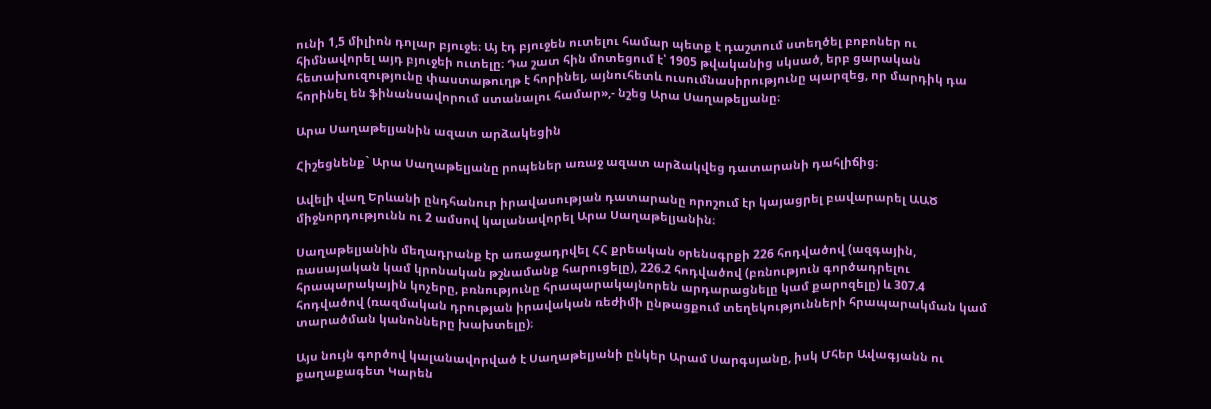ունի 1,5 միլիոն դոլար բյուջե։ Այ էդ բյուջեն ուտելու համար պետք է դաշտում ստեղծել բոբոներ ու հիմնավորել այդ բյուջեի ուտելը։ Դա շատ հին մոտեցում է՝ 1905 թվականից սկսած, երբ ցարական հետախուզությունը փաստաթուղթ է հորինել, այնուհետև ուսումնասիրությունը պարզեց, որ մարդիկ դա հորինել են ֆինանսավորում ստանալու համար»,- նշեց Արա Սաղաթելյանը։

Արա Սաղաթելյանին ազատ արձակեցին

Հիշեցնենք` Արա Սաղաթելյանը րոպեներ առաջ ազատ արձակվեց դատարանի դահլիճից։

Ավելի վաղ Երևանի ընդհանուր իրավասության դատարանը որոշում էր կայացրել բավարարել ԱԱԾ միջնորդությունն ու 2 ամսով կալանավորել Արա Սաղաթելյանին։

Սաղաթելյանին մեղադրանք էր առաջադրվել ՀՀ քրեական օրենսգրքի 226 հոդվածով (ազգային, ռասայական կամ կրոնական թշնամանք հարուցելը), 226.2 հոդվածով (բռնություն գործադրելու հրապարակային կոչերը, բռնությունը հրապարակայնորեն արդարացնելը կամ քարոզելը) և 307.4 հոդվածով (ռազմական դրության իրավական ռեժիմի ընթացքում տեղեկությունների հրապարակման կամ տարածման կանոնները խախտելը)։

Այս նույն գործով կալանավորված է Սաղաթելյանի ընկեր Արամ Սարգսյանը, իսկ Մհեր Ավագյանն ու քաղաքագետ Կարեն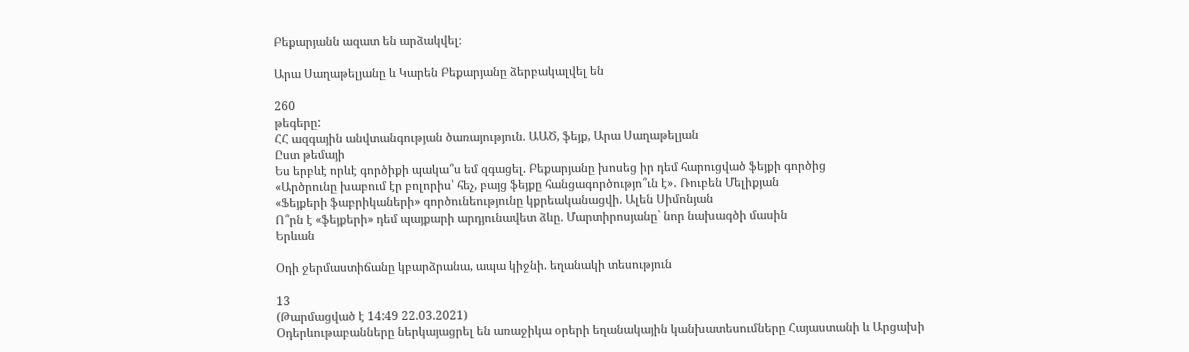Բեքարյանն ազատ են արձակվել։

Արա Սաղաթելյանը և Կարեն Բեքարյանը ձերբակալվել են

260
թեգերը:
ՀՀ ազգային անվտանգության ծառայություն. ԱԱԾ, ֆեյք, Արա Սաղաթելյան
Ըստ թեմայի
Ես երբևէ որևէ գործիքի պակա՞ս եմ զգացել. Բեքարյանը խոսեց իր դեմ հարուցված ֆեյքի գործից
«Արծրունը խաբում էր բոլորիս՝ հեչ, բայց ֆեյքը հանցագործությո՞ւն է»․ Ռուբեն Մելիքյան
«Ֆեյքերի ֆաբրիկաների» գործունեությունը կքրեականացվի. Ալեն Սիմոնյան
Ո՞րն է «ֆեյքերի» դեմ պայքարի արդյունավետ ձևը. Մարտիրոսյանը` նոր նախագծի մասին
Երևան

Օդի ջերմաստիճանը կբարձրանա, ապա կիջնի. եղանակի տեսություն

13
(Թարմացված է 14:49 22.03.2021)
Օդերևութաբանները ներկայացրել են առաջիկա օրերի եղանակային կանխատեսումները Հայաստանի և Արցախի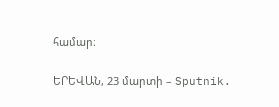համար։

ԵՐԵՎԱՆ, 23 մարտի – Sputnik.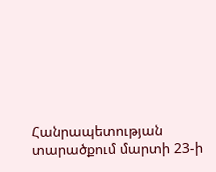Հանրապետության տարածքում մարտի 23-ի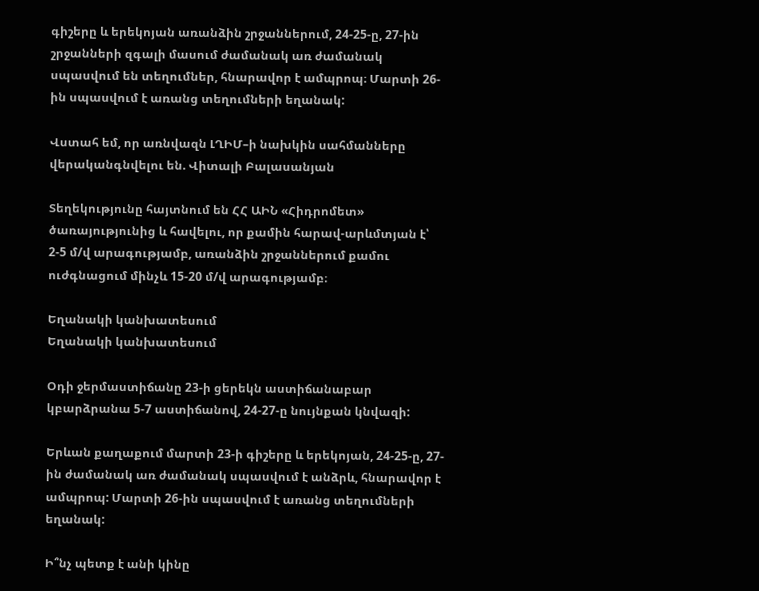գիշերը և երեկոյան առանձին շրջաններում, 24-25-ը, 27-ին շրջանների զգալի մասում ժամանակ առ ժամանակ սպասվում են տեղումներ, հնարավոր է ամպրոպ։ Մարտի 26-ին սպասվում է առանց տեղումների եղանակ:

Վստահ եմ, որ առնվազն ԼՂԻՄ–ի նախկին սահմանները վերականգնվելու են. Վիտալի Բալասանյան

Տեղեկությունը հայտնում են ՀՀ ԱԻՆ «Հիդրոմետ» ծառայությունից և հավելու, որ քամին հարավ-արևմտյան է՝ 2-5 մ/վ արագությամբ, առանձին շրջաններում քամու ուժգնացում մինչև 15-20 մ/վ արագությամբ։

Եղանակի կանխատեսում
Եղանակի կանխատեսում

Օդի ջերմաստիճանը 23-ի ցերեկն աստիճանաբար կբարձրանա 5-7 աստիճանով, 24-27-ը նույնքան կնվազի:

Երևան քաղաքում մարտի 23-ի գիշերը և երեկոյան, 24-25-ը, 27-ին ժամանակ առ ժամանակ սպասվում է անձրև, հնարավոր է ամպրոպ: Մարտի 26-ին սպասվում է առանց տեղումների եղանակ:

Ի՞նչ պետք է անի կինը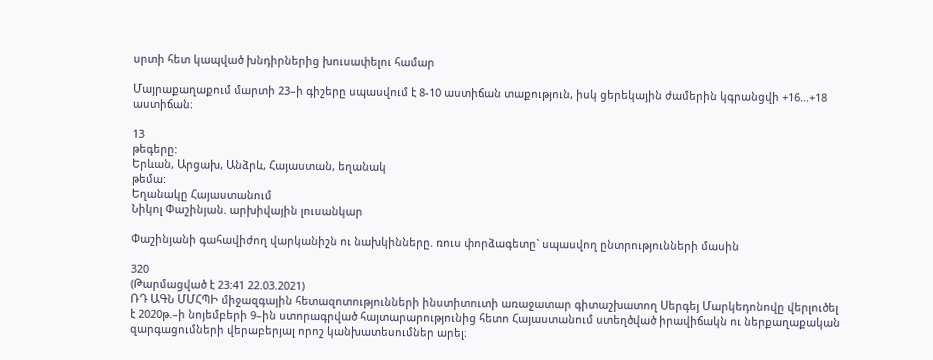սրտի հետ կապված խնդիրներից խուսափելու համար

Մայրաքաղաքում մարտի 23–ի գիշերը սպասվում է 8-10 աստիճան տաքություն, իսկ ցերեկային ժամերին կգրանցվի +16...+18 աստիճան։

13
թեգերը:
Երևան, Արցախ, Անձրև, Հայաստան, եղանակ
թեմա:
Եղանակը Հայաստանում
Նիկոլ Փաշինյան. արխիվային լուսանկար

Փաշինյանի գահավիժող վարկանիշն ու նախկինները. ռուս փորձագետը` սպասվող ընտրությունների մասին

320
(Թարմացված է 23:41 22.03.2021)
ՌԴ ԱԳՆ ՄՄՀՊԻ միջազգային հետազոտությունների ինստիտուտի առաջատար գիտաշխատող Սերգեյ Մարկեդոնովը վերլուծել է 2020թ.–ի նոյեմբերի 9–ին ստորագրված հայտարարությունից հետո Հայաստանում ստեղծված իրավիճակն ու ներքաղաքական զարգացումների վերաբերյալ որոշ կանխատեսումներ արել։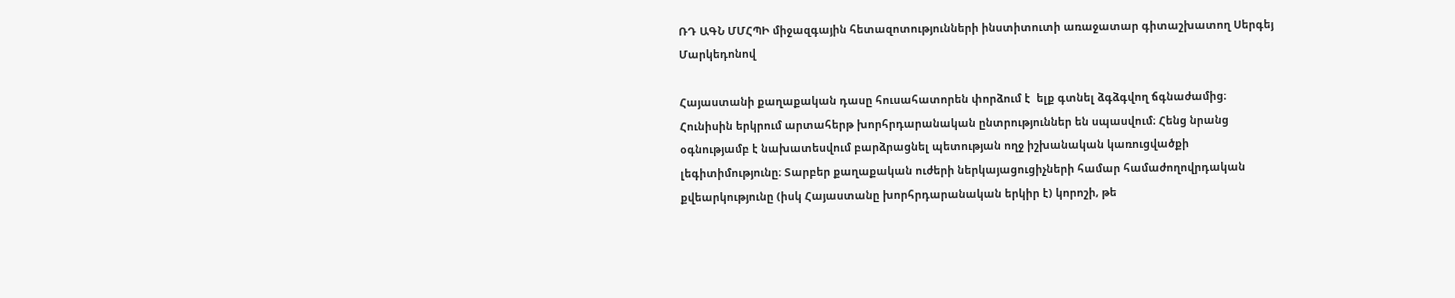ՌԴ ԱԳՆ ՄՄՀՊԻ միջազգային հետազոտությունների ինստիտուտի առաջատար գիտաշխատող Սերգեյ Մարկեդոնով

Հայաստանի քաղաքական դասը հուսահատորեն փորձում է  ելք գտնել ձգձգվող ճգնաժամից։ Հունիսին երկրում արտահերթ խորհրդարանական ընտրություններ են սպասվում։ Հենց նրանց օգնությամբ է նախատեսվում բարձրացնել պետության ողջ իշխանական կառուցվածքի լեգիտիմությունը։ Տարբեր քաղաքական ուժերի ներկայացուցիչների համար համաժողովրդական քվեարկությունը (իսկ Հայաստանը խորհրդարանական երկիր է) կորոշի, թե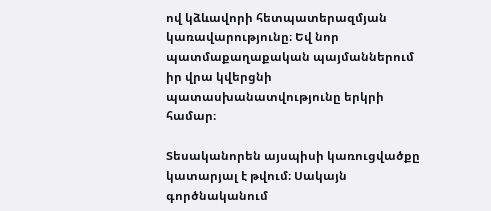ով կձևավորի հետպատերազմյան կառավարությունը։ Եվ նոր պատմաքաղաքական պայմաններում իր վրա կվերցնի պատասխանատվությունը երկրի համար։

Տեսականորեն այսպիսի կառուցվածքը կատարյալ է թվում։ Սակայն գործնականում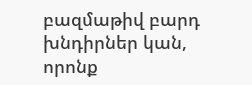բազմաթիվ բարդ խնդիրներ կան, որոնք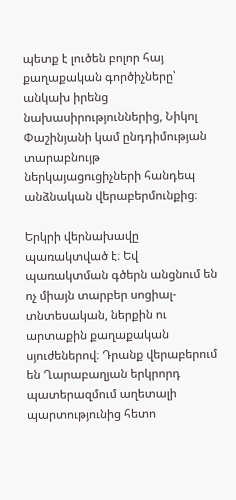պետք է լուծեն բոլոր հայ քաղաքական գործիչները՝ անկախ իրենց նախասիրություններից, Նիկոլ Փաշինյանի կամ ընդդիմության տարաբնույթ ներկայացուցիչների հանդեպ անձնական վերաբերմունքից։

Երկրի վերնախավը պառակտված է։ Եվ պառակտման գծերն անցնում են ոչ միայն տարբեր սոցիալ-տնտեսական, ներքին ու արտաքին քաղաքական  սյուժեներով։ Դրանք վերաբերում են Ղարաբաղյան երկրորդ պատերազմում աղետալի պարտությունից հետո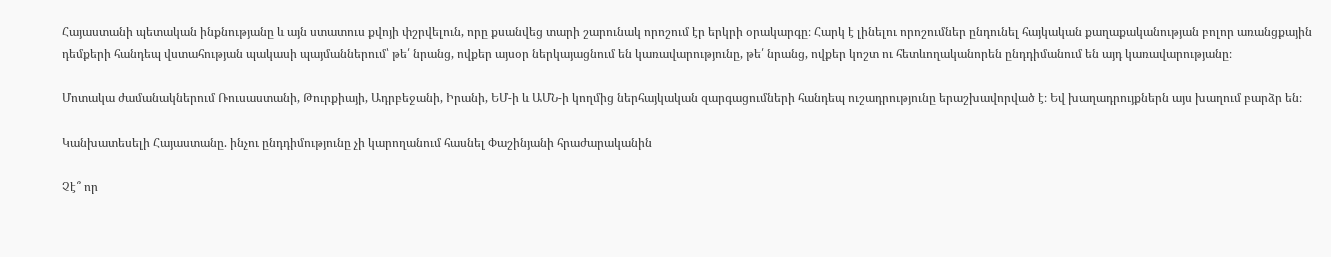Հայաստանի պետական ինքնությանը և այն ստատուս քվոյի փշրվելուն, որը քսանվեց տարի շարունակ որոշում էր երկրի օրակարգը։ Հարկ է լինելու որոշումներ ընդունել հայկական քաղաքականության բոլոր առանցքային դեմքերի հանդեպ վստահության պակասի պայմաններում՝ թե՛ նրանց, ովքեր այսօր ներկայացնում են կառավարությունը, թե՛ նրանց, ովքեր կոշտ ու հետևողականորեն ընդդիմանում են այդ կառավարությանը։

Մոտակա ժամանակներում Ռուսաստանի, Թուրքիայի, Ադրբեջանի, Իրանի, ԵՄ-ի և ԱՄՆ-ի կողմից ներհայկական զարգացումների հանդեպ ուշադրությունը երաշխավորված է։ Եվ խաղադրույքներն այս խաղում բարձր են։

Կանխատեսելի Հայաստանը. ինչու ընդդիմությունը չի կարողանում հասնել Փաշինյանի հրաժարականին

Չէ՞ որ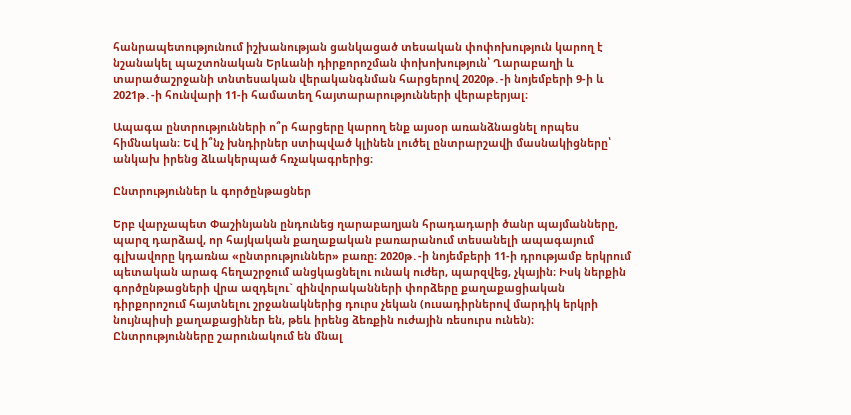հանրապետությունում իշխանության ցանկացած տեսական փոփոխություն կարող է նշանակել պաշտոնական Երևանի դիրքորոշման փոխոխություն՝ Ղարաբաղի և տարածաշրջանի տնտեսական վերականգնման հարցերով 2020թ․-ի նոյեմբերի 9-ի և 2021թ․-ի հունվարի 11-ի համատեղ հայտարարությունների վերաբերյալ։

Ապագա ընտրությունների ո՞ր հարցերը կարող ենք այսօր առանձնացնել որպես հիմնական։ Եվ ի՞նչ խնդիրներ ստիպված կլինեն լուծել ընտրարշավի մասնակիցները՝ անկախ իրենց ձևակերպած հռչակագրերից։

Ընտրություններ և գործընթացներ

Երբ վարչապետ Փաշինյանն ընդունեց ղարաբաղյան հրադադարի ծանր պայմանները, պարզ դարձավ, որ հայկական քաղաքական բառարանում տեսանելի ապագայում գլխավորը կդառնա «ընտրություններ» բառը։ 2020թ․-ի նոյեմբերի 11-ի դրությամբ երկրում պետական արագ հեղաշրջում անցկացնելու ունակ ուժեր, պարզվեց, չկային։ Իսկ ներքին գործընթացների վրա ազդելու` զինվորականների փորձերը քաղաքացիական դիրքորոշում հայտնելու շրջանակներից դուրս չեկան (ուսադիրներով մարդիկ երկրի նույնպիսի քաղաքացիներ են, թեև իրենց ձեռքին ուժային ռեսուրս ունեն)։ Ընտրությունները շարունակում են մնալ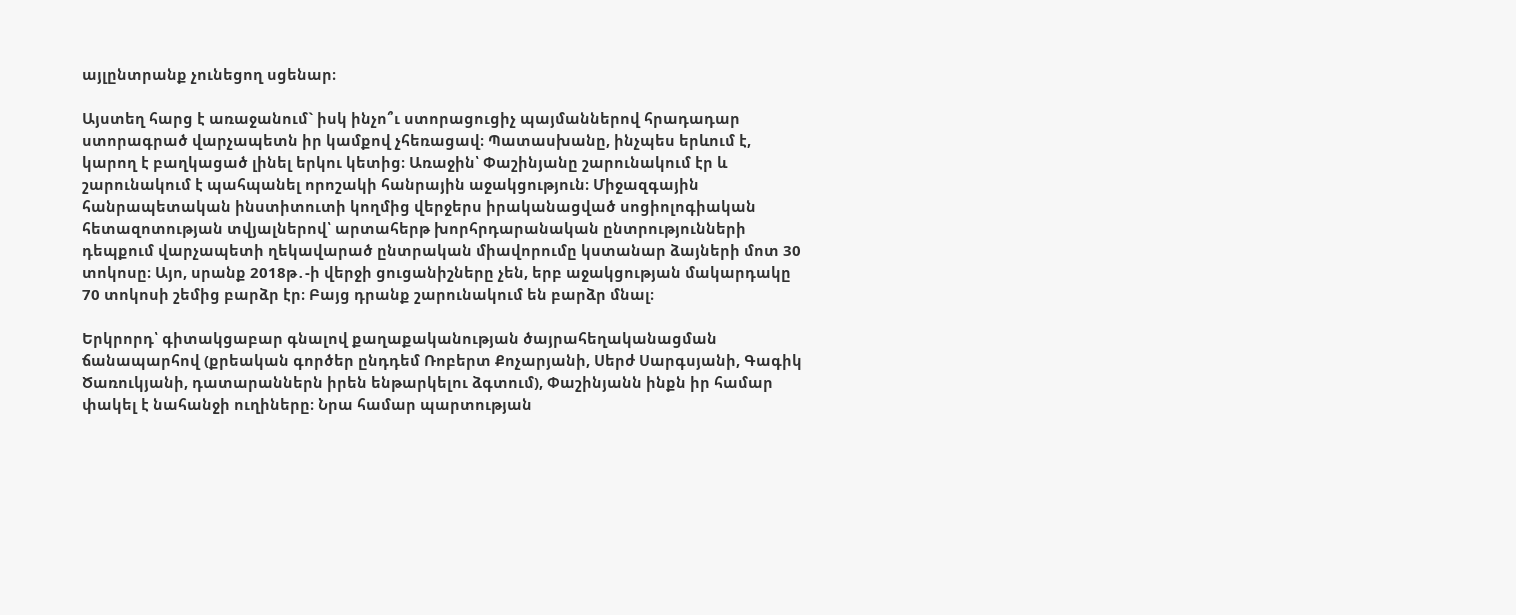այլընտրանք չունեցող սցենար։

Այստեղ հարց է առաջանում` իսկ ինչո՞ւ ստորացուցիչ պայմաններով հրադադար ստորագրած վարչապետն իր կամքով չհեռացավ։ Պատասխանը, ինչպես երևում է, կարող է բաղկացած լինել երկու կետից։ Առաջին՝ Փաշինյանը շարունակում էր և շարունակում է պահպանել որոշակի հանրային աջակցություն։ Միջազգային հանրապետական ինստիտուտի կողմից վերջերս իրականացված սոցիոլոգիական հետազոտության տվյալներով՝ արտահերթ խորհրդարանական ընտրությունների դեպքում վարչապետի ղեկավարած ընտրական միավորումը կստանար ձայների մոտ 30 տոկոսը։ Այո, սրանք 2018թ․-ի վերջի ցուցանիշները չեն, երբ աջակցության մակարդակը 70 տոկոսի շեմից բարձր էր։ Բայց դրանք շարունակում են բարձր մնալ։

Երկրորդ՝ գիտակցաբար գնալով քաղաքականության ծայրահեղականացման ճանապարհով (քրեական գործեր ընդդեմ Ռոբերտ Քոչարյանի, Սերժ Սարգսյանի, Գագիկ Ծառուկյանի, դատարաններն իրեն ենթարկելու ձգտում), Փաշինյանն ինքն իր համար փակել է նահանջի ուղիները։ Նրա համար պարտության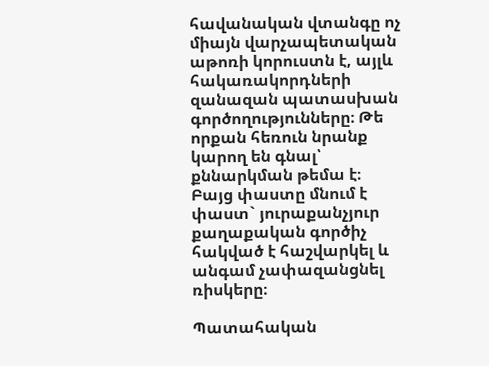հավանական վտանգը ոչ միայն վարչապետական աթոռի կորուստն է, այլև հակառակորդների զանազան պատասխան գործողությունները։ Թե որքան հեռուն նրանք կարող են գնալ՝ քննարկման թեմա է։ Բայց փաստը մնում է փաստ` յուրաքանչյուր քաղաքական գործիչ հակված է հաշվարկել և անգամ չափազանցնել ռիսկերը։

Պատահական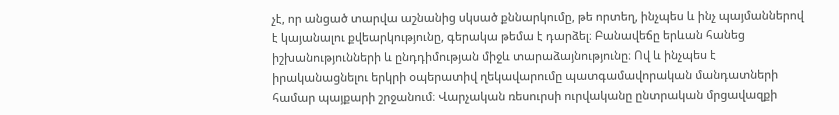չէ, որ անցած տարվա աշնանից սկսած քննարկումը, թե որտեղ, ինչպես և ինչ պայմաններով է կայանալու քվեարկությունը, գերակա թեմա է դարձել։ Բանավեճը երևան հանեց իշխանությունների և ընդդիմության միջև տարաձայնությունը։ Ով և ինչպես է իրականացնելու երկրի օպերատիվ ղեկավարումը պատգամավորական մանդատների համար պայքարի շրջանում։ Վարչական ռեսուրսի ուրվականը ընտրական մրցավազքի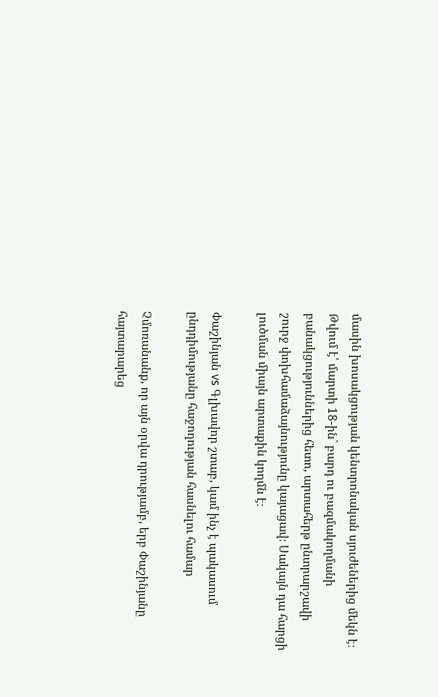մասին խոսակցության կենտրոնական սյուժեներից մեկն է։ Թվում է՝ մարտի 18-ին` բարդ ու բազմակողմանի բանակցություններից հետո, արտահերթ ընտրարշավի շուրջ փոխհամաձայնությունը կայացավ։ Սակայն դա հարցի լուծման միայն արտաքին կողմն է։

Փաշինյան vs Գլխավոր շտաբ, կամ ինչ է պակասում ընդդիմությանը հաջողության հասնելու համար

Չմոռանանք, որ այն օրվա դրությամբ, երբ Փաշինյանը հայտարարեց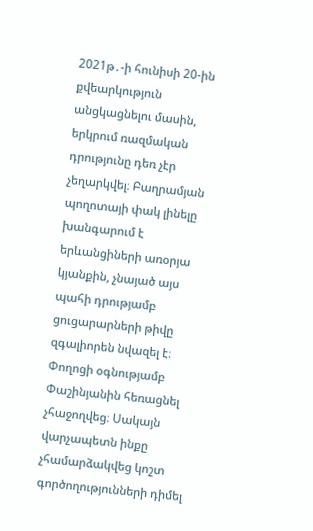2021թ․-ի հունիսի 20-ին քվեարկություն անցկացնելու մասին, երկրում ռազմական դրությունը դեռ չէր չեղարկվել։ Բաղրամյան պողոտայի փակ լինելը խանգարում է երևանցիների առօրյա կյանքին, չնայած այս պահի դրությամբ ցուցարարների թիվը զգալիորեն նվազել է։ Փողոցի օգնությամբ Փաշինյանին հեռացնել չհաջողվեց։ Սակայն վարչապետն ինքը չհամարձակվեց կոշտ գործողությունների դիմել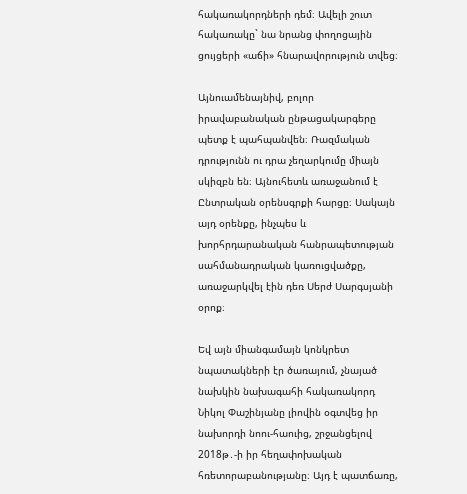հակառակորդների դեմ։ Ավելի շուտ հակառակը` նա նրանց փողոցային ցույցերի «աճի» հնարավորություն տվեց։

Այնուամենայնիվ, բոլոր իրավաբանական ընթացակարգերը պետք է պահպանվեն։ Ռազմական դրությունն ու դրա չեղարկումը միայն սկիզբն են։ Այնուհետև առաջանում է Ընտրական օրենսգրքի հարցը։ Սակայն այդ օրենքը, ինչպես և խորհրդարանական հանրապետության սահմանադրական կառուցվածքը, առաջարկվել էին դեռ Սերժ Սարգսյանի օրոք։

Եվ այն միանգամայն կոնկրետ նպատակների էր ծառայում, չնայած նախկին նախագահի հակառակորդ Նիկոլ Փաշինյանը լիովին օգտվեց իր նախորդի նոու-հաուից, շրջանցելով 2018թ․-ի իր հեղափոխական հռետորաբանությանը։ Այդ է պատճառը,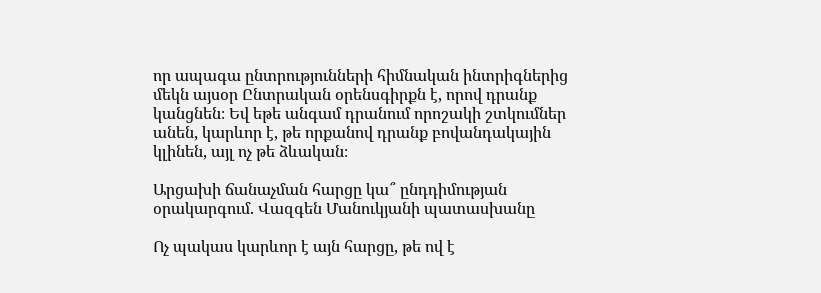որ ապագա ընտրությունների հիմնական ինտրիգներից մեկն այսօր Ընտրական օրենսգիրքն է, որով դրանք կանցնեն։ Եվ եթե անգամ դրանում որոշակի շտկումներ անեն, կարևոր է, թե որքանով դրանք բովանդակային կլինեն, այլ ոչ թե ձևական։

Արցախի ճանաչման հարցը կա՞ ընդդիմության օրակարգում. Վազգեն Մանուկյանի պատասխանը

Ոչ պակաս կարևոր է այն հարցը, թե ով է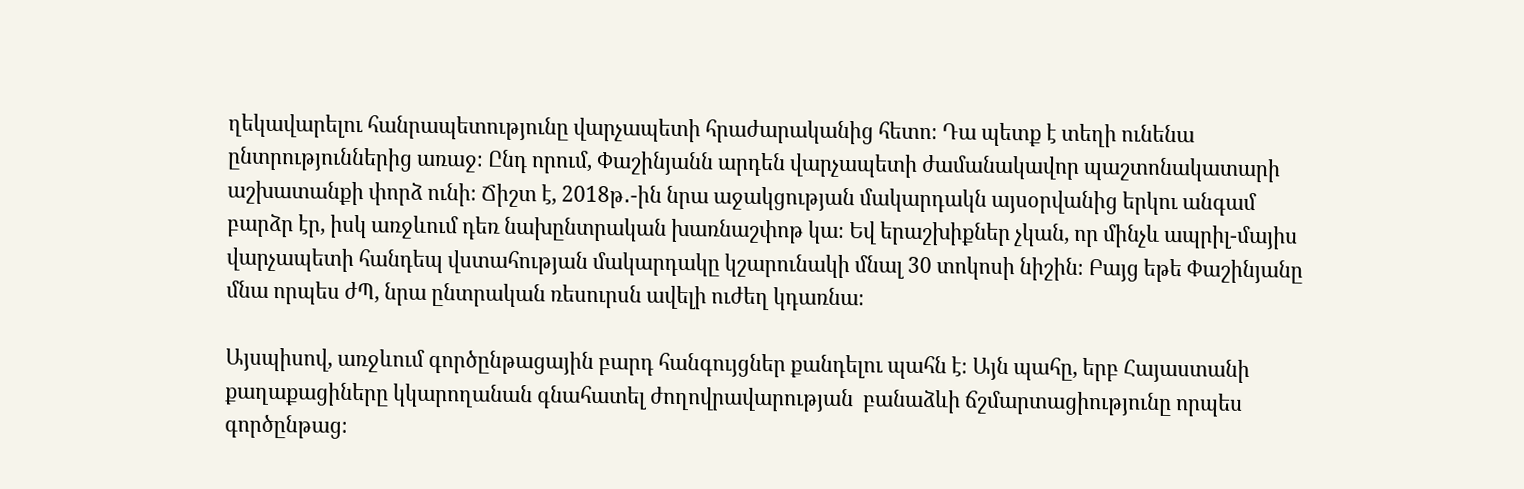ղեկավարելու հանրապետությունը վարչապետի հրաժարականից հետո։ Դա պետք է տեղի ունենա ընտրություններից առաջ։ Ընդ որում, Փաշինյանն արդեն վարչապետի ժամանակավոր պաշտոնակատարի աշխատանքի փորձ ունի։ Ճիշտ է, 2018թ․-ին նրա աջակցության մակարդակն այսօրվանից երկու անգամ բարձր էր, իսկ առջևում դեռ նախընտրական խառնաշփոթ կա։ Եվ երաշխիքներ չկան, որ մինչև ապրիլ-մայիս վարչապետի հանդեպ վստահության մակարդակը կշարունակի մնալ 30 տոկոսի նիշին։ Բայց եթե Փաշինյանը մնա որպես ժՊ, նրա ընտրական ռեսուրսն ավելի ուժեղ կդառնա։

Այսպիսով, առջևում գործընթացային բարդ հանգույցներ քանդելու պահն է։ Այն պահը, երբ Հայաստանի քաղաքացիները կկարողանան գնահատել ժողովրավարության  բանաձևի ճշմարտացիությունը որպես գործընթաց։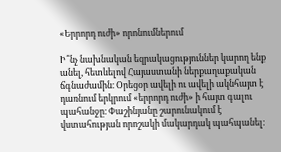«Երրորդ ուժի» որոնումներում

Ի՞նչ նախնական եզրակացություններ կարող ենք անել, հետևելով Հայաստանի ներքաղաքական ճգնաժամին։ Օրեցօր ավելի ու ավելի ակնհայտ է դառնում երկրում «երրորդ ուժի» ի հայտ գալու պահանջը։ Փաշինյանը շարունակում է վստահության որոշակի մակարդակ պահպանել։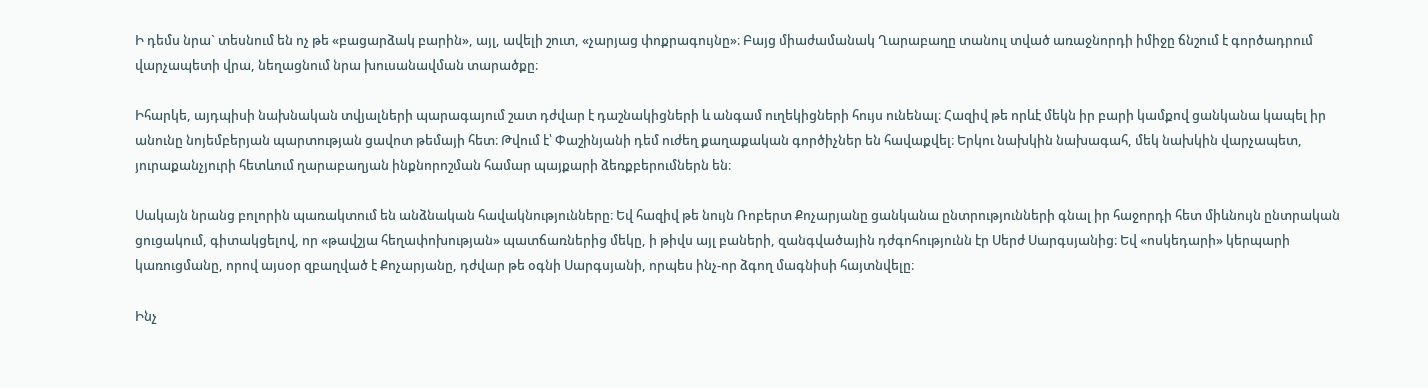Ի դեմս նրա` տեսնում են ոչ թե «բացարձակ բարին», այլ, ավելի շուտ, «չարյաց փոքրագույնը»։ Բայց միաժամանակ Ղարաբաղը տանուլ տված առաջնորդի իմիջը ճնշում է գործադրում վարչապետի վրա, նեղացնում նրա խուսանավման տարածքը։

Իհարկե, այդպիսի նախնական տվյալների պարագայում շատ դժվար է դաշնակիցների և անգամ ուղեկիցների հույս ունենալ։ Հազիվ թե որևէ մեկն իր բարի կամքով ցանկանա կապել իր անունը նոյեմբերյան պարտության ցավոտ թեմայի հետ։ Թվում է՝ Փաշինյանի դեմ ուժեղ քաղաքական գործիչներ են հավաքվել։ Երկու նախկին նախագահ, մեկ նախկին վարչապետ, յուրաքանչյուրի հետևում ղարաբաղյան ինքնորոշման համար պայքարի ձեռքբերումներն են։

Սակայն նրանց բոլորին պառակտում են անձնական հավակնությունները։ Եվ հազիվ թե նույն Ռոբերտ Քոչարյանը ցանկանա ընտրությունների գնալ իր հաջորդի հետ միևնույն ընտրական ցուցակում, գիտակցելով, որ «թավշյա հեղափոխության» պատճառներից մեկը, ի թիվս այլ բաների, զանգվածային դժգոհությունն էր Սերժ Սարգսյանից։ Եվ «ոսկեդարի» կերպարի կառուցմանը, որով այսօր զբաղված է Քոչարյանը, դժվար թե օգնի Սարգսյանի, որպես ինչ-որ ձգող մագնիսի հայտնվելը։

Ինչ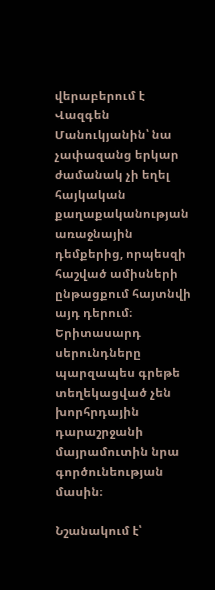վերաբերում է Վազգեն Մանուկյանին՝ նա չափազանց երկար ժամանակ չի եղել հայկական քաղաքականության առաջնային դեմքերից, որպեսզի հաշված ամիսների ընթացքում հայտնվի այդ դերում։ Երիտասարդ սերունդները պարզապես գրեթե տեղեկացված չեն խորհրդային դարաշրջանի մայրամուտին նրա գործունեության մասին։

Նշանակում է՝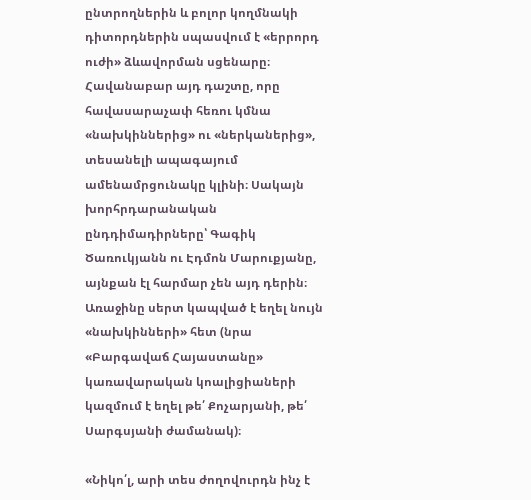ընտրողներին և բոլոր կողմնակի դիտորդներին սպասվում է «երրորդ ուժի» ձևավորման սցենարը։ Հավանաբար այդ դաշտը, որը հավասարաչափ հեռու կմնա «նախկիններից» ու «ներկաներից», տեսանելի ապագայում ամենամրցունակը կլինի։ Սակայն խորհրդարանական ընդդիմադիրները՝ Գագիկ Ծառուկյանն ու Էդմոն Մարուքյանը, այնքան էլ հարմար չեն այդ դերին։ Առաջինը սերտ կապված է եղել նույն «նախկինների» հետ (նրա «Բարգավաճ Հայաստանը» կառավարական կոալիցիաների կազմում է եղել թե՛ Քոչարյանի, թե՛ Սարգսյանի ժամանակ)։

«Նիկո՛լ, արի տես ժողովուրդն ինչ է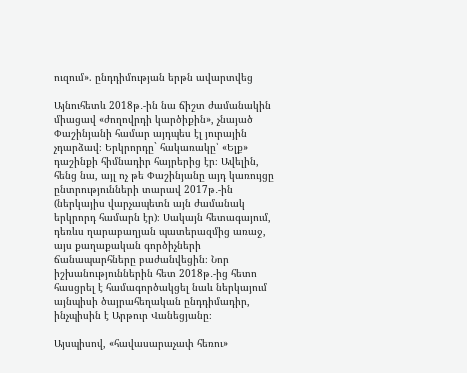ուզում». ընդդիմության երթն ավարտվեց

Այնուհետև 2018թ․-ին նա ճիշտ ժամանակին միացավ «ժողովրդի կարծիքին», չնայած Փաշինյանի համար այդպես էլ յուրային չդարձավ։ Երկրորդը` հակառակը՝ «Ելք» դաշինքի հիմնադիր հայրերից էր։ Ավելին, հենց նա, այլ ոչ թե Փաշինյանը այդ կառույցը ընտրությունների տարավ 2017թ․-ին (ներկայիս վարչապետն այն ժամանակ երկրորդ համարն էր)։ Սակայն հետագայում, դեռևս ղարաբաղյան պատերազմից առաջ, այս քաղաքական գործիչների ճանապարհները բաժանվեցին։ Նոր իշխանություններին հետ 2018թ․-ից հետո հասցրել է համագործակցել նաև ներկայում այնպիսի ծայրահեղական ընդդիմադիր, ինչպիսին է Արթուր Վանեցյանը։

Այսպիսով, «հավասարաչափ հեռու»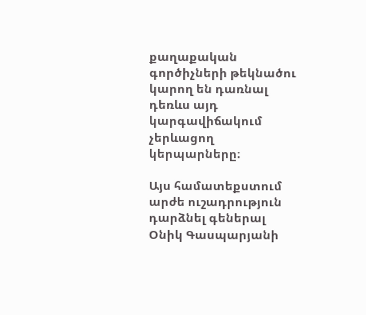քաղաքական գործիչների թեկնածու կարող են դառնալ դեռևս այդ կարգավիճակում չերևացող կերպարները։

Այս համատեքստում արժե ուշադրություն դարձնել գեներալ Օնիկ Գասպարյանի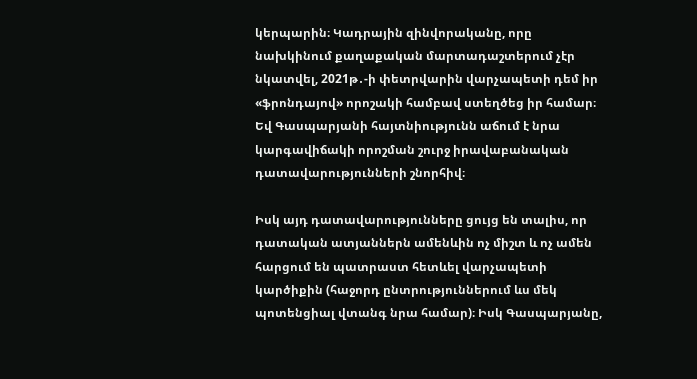կերպարին։ Կադրային զինվորականը, որը նախկինում քաղաքական մարտադաշտերում չէր նկատվել, 2021թ․-ի փետրվարին վարչապետի դեմ իր «ֆրոնդայով» որոշակի համբավ ստեղծեց իր համար։ Եվ Գասպարյանի հայտնիությունն աճում է նրա կարգավիճակի որոշման շուրջ իրավաբանական դատավարությունների շնորհիվ։

Իսկ այդ դատավարությունները ցույց են տալիս, որ դատական ատյաններն ամենևին ոչ միշտ և ոչ ամեն հարցում են պատրաստ հետևել վարչապետի կարծիքին (հաջորդ ընտրություններում ևս մեկ պոտենցիալ վտանգ նրա համար)։ Իսկ Գասպարյանը,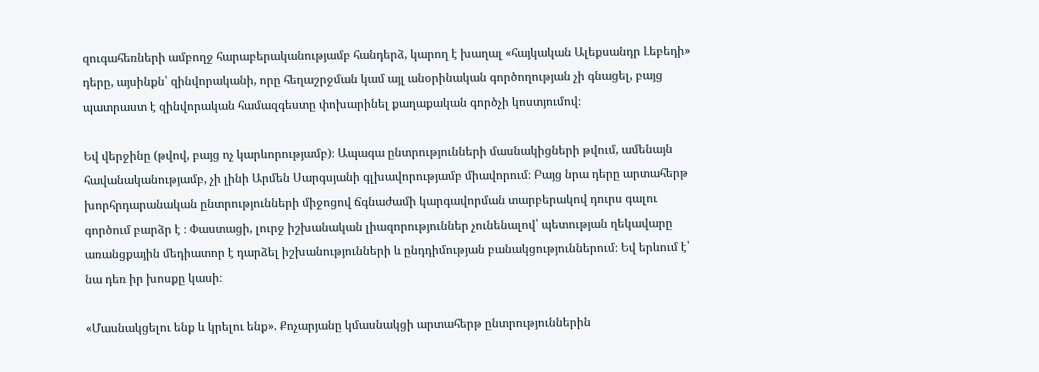զուգահեռների ամբողջ հարաբերականությամբ հանդերձ, կարող է խաղալ «հայկական Ալեքսանդր Լեբեդի» դերը, այսինքն՝ զինվորականի, որը հեղաշրջման կամ այլ անօրինական գործողության չի գնացել, բայց պատրաստ է զինվորական համազգեստը փոխարինել քաղաքական գործչի կոստյումով։

Եվ վերջինը (թվով, բայց ոչ կարևորությամբ)։ Ապագա ընտրությունների մասնակիցների թվում, ամենայն հավանականությամբ, չի լինի Արմեն Սարգսյանի գլխավորությամբ միավորում։ Բայց նրա դերը արտահերթ խորհրդարանական ընտրությունների միջոցով ճգնաժամի կարգավորման տարբերակով դուրս գալու գործում բարձր է ։ Փաստացի, լուրջ իշխանական լիազորություններ չունենալով՝ պետության ղեկավարը առանցքային մեդիատոր է դարձել իշխանությունների և ընդդիմության բանակցություններում։ Եվ երևում է՝ նա դեռ իր խոսքը կասի։

«Մասնակցելու ենք և կրելու ենք». Քոչարյանը կմասնակցի արտահերթ ընտրություններին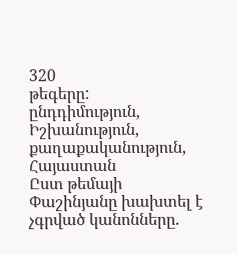320
թեգերը:
ընդդիմություն, Իշխանություն, քաղաքականություն, Հայաստան
Ըստ թեմայի
Փաշինյանը խախտել է չգրված կանոնները.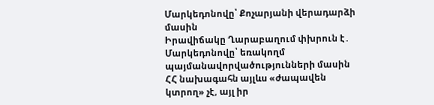Մարկեդոնովը՝ Քոչարյանի վերադարձի մասին
Իրավիճակը Ղարաբաղում փխրուն է․ Մարկեդոնովը՝ եռակողմ պայմանավորվածությունների մասին
ՀՀ նախագահն այլևս «ժապավեն կտրող» չէ, այլ իր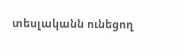տեսլականն ունեցող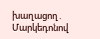խաղացող․ Մարկեդոնով